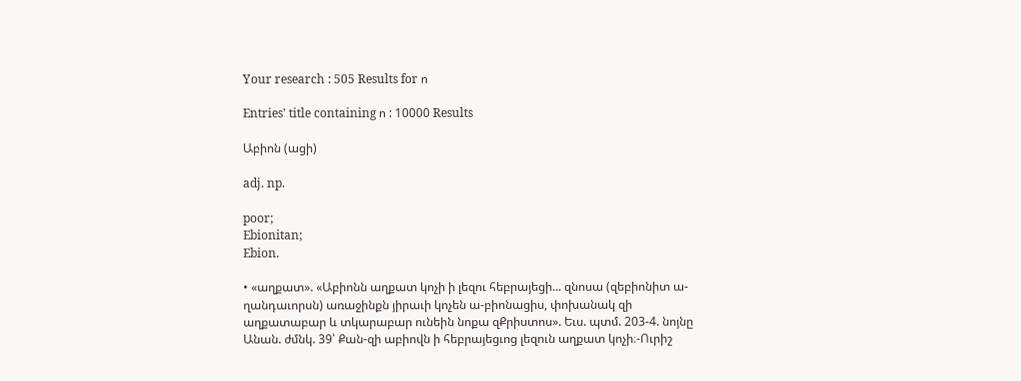Your research : 505 Results for ո

Entries' title containing ո : 10000 Results

Աբիոն (ացի)

adj. np.

poor;
Ebionitan;
Ebion.

• «աղքատ». «Աբիոնն աղքատ կոչի ի լեզու հեբրայեցի... զնոսա (զեբիոնիտ ա-ղանդաւորսն) առաջինքն յիրաւի կոչեն ա-բիոնացիս, փոխանակ զի աղքատաբար և տկարաբար ունեին նոքա զՔրիստոս». Եւս. պտմ. 203-4. նոյնը Անան. ժմնկ. 39՝ Քան-զի աբիովն ի հեբրայեցւոց լեզուն աղքատ կոչի։-Ուրիշ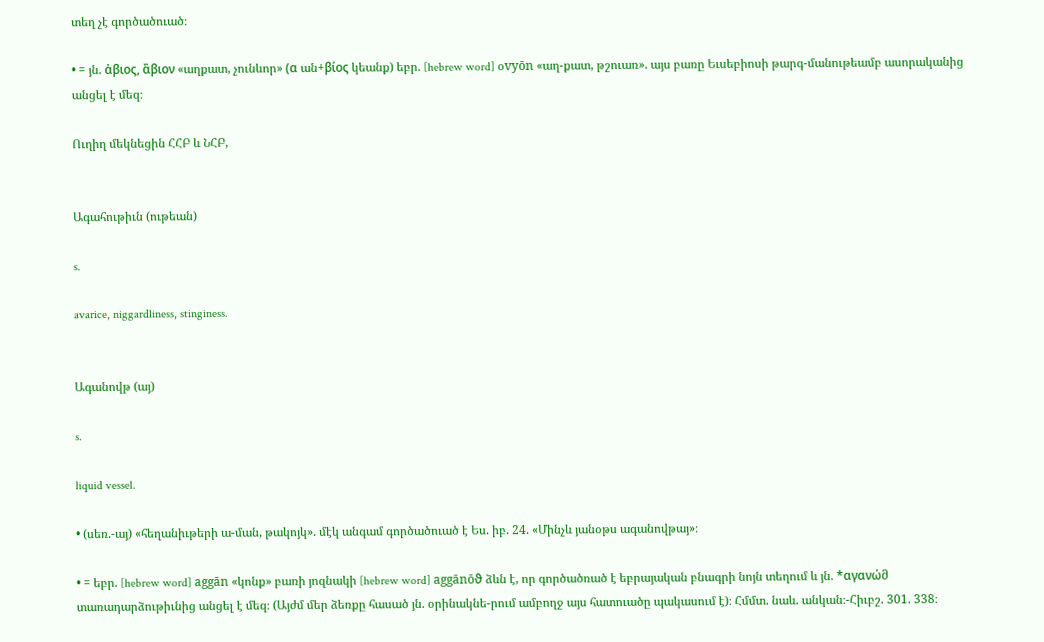տեղ չէ գործածուած։

• = յն. ἀβιος, ἂβιον «աղքատ, չունևոր» (α ան+βίος կեանք) եբր. [hebrew word] օvyōn «աղ-քատ, թշուառ». այս բառը Եւսեբիոսի թարգ-մանութեամբ ասորականից անցել է մեզ։

Ուղիղ մեկնեցին ՀՀԲ և ՆՀԲ,


Ագահութիւն (ութեան)

s.

avarice, niggardliness, stinginess.


Ագանովթ (այ)

s.

liquid vessel.

• (սեռ.-այ) «հեղանիւթերի ա-ման, թակոյկ». մէկ անգամ գործածուած է Ես. իբ. 24. «Մինչև յանօթս ագանովթայ»։

• = եբր. [hebrew word] aggān «կոնք» բառի յոզնակի [hebrew word] aggānōϑ ձևն է, որ գործածռած է եբրայական բնագրի նոյն տեղում և յն. *αγανώმ տառադարձութիւնից անցել է մեզ։ (Այժմ մեր ձեռքը հասած յն. օրինակնե-րում ամբողջ այս հատուածը պակասում է)։ Հմմտ. նաև. անկան։-Հիւբշ. 301. 338։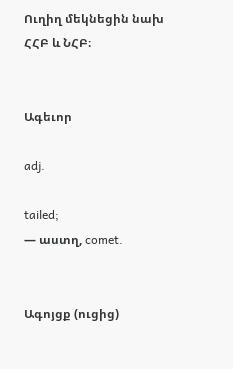Ուղիղ մեկնեցին նախ ՀՀԲ և ՆՀԲ։


Ագեւոր

adj.

tailed;
— աստղ, comet.


Ագոյցք (ուցից)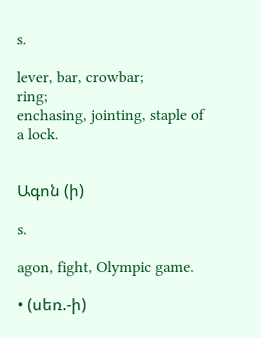s.

lever, bar, crowbar;
ring;
enchasing, jointing, staple of a lock.


Ագոն (ի)

s.

agon, fight, Olympic game.

• (սեռ.-ի)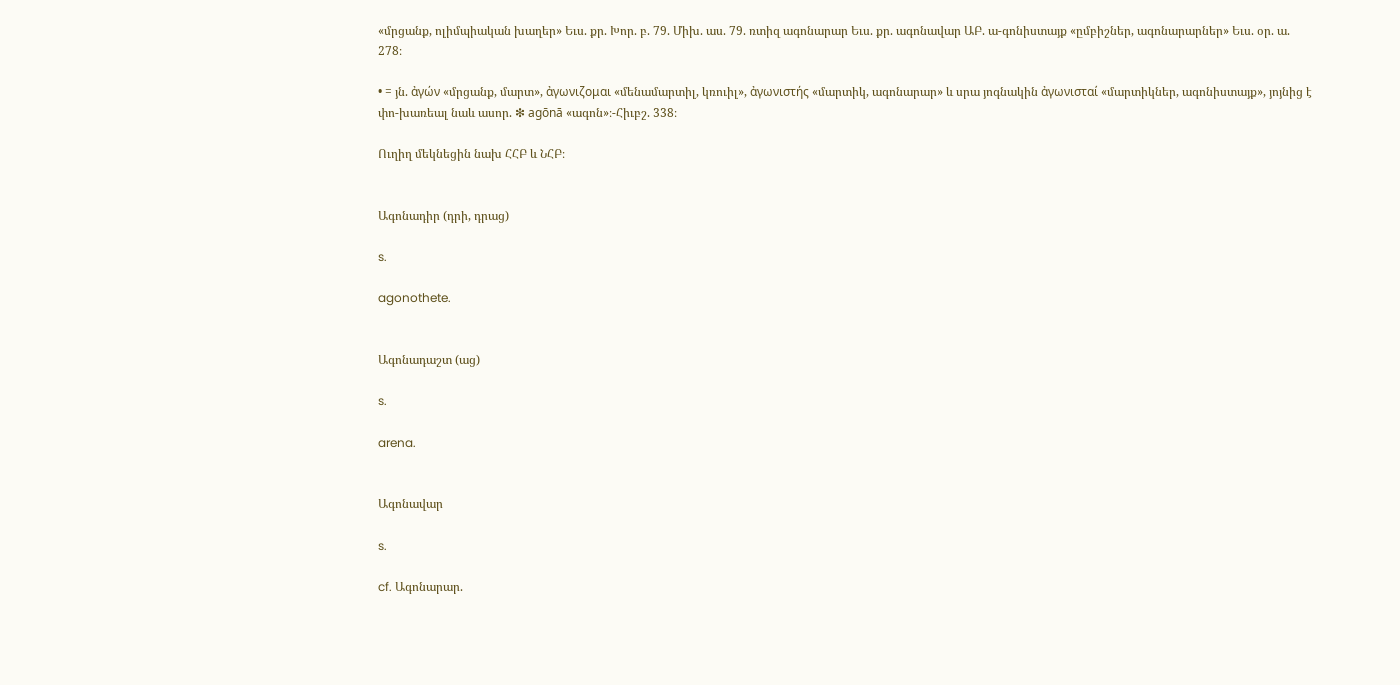«մրցանք, ոլիմպիական խաղեր» Եւս. քր. Խոր. բ. 79. Միխ. աս. 79. ռտիզ ագոնարար Եւս. քր. ագոնավար ԱԲ. ա-գոնիստայք «ըմբիշներ, ագոնարարներ» Եւս. օր. ա. 278։

• = յն. ἀγών «մրցանք, մարտ», ἀγωνιζομαι «մենամարտիլ, կռուիլ», ἀγωνιστής «մարտիկ, ագոնարար» և սրա յոգնակին ἀγωνισταί «մարտիկներ, ագոնիստայք», յոյնից է փո-խառեալ նաև ասոր. ❇ agōnā «ագոն»։-Հիւբշ. 338։

Ուղիղ մեկնեցին նախ ՀՀԲ և ՆՀԲ։


Ագոնադիր (դրի, դրաց)

s.

agonothete.


Ագոնադաշտ (աց)

s.

arena.


Ագոնավար

s.

cf. Ագոնարար.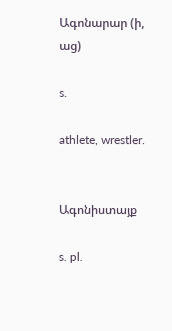Ագոնարար (ի, աց)

s.

athlete, wrestler.


Ագոնիստայք

s. pl.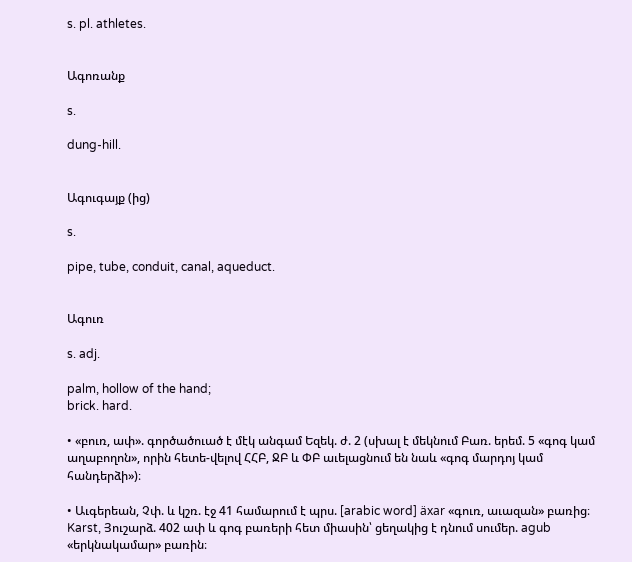s. pl. athletes.


Ագոռանք

s.

dung-hill.


Ագուգայք (ից)

s.

pipe, tube, conduit, canal, aqueduct.


Ագուռ

s. adj.

palm, hollow of the hand;
brick. hard.

• «բուռ, ափ». գործածուած է մէկ անգամ Եզեկ. ժ. 2 (սխալ է մեկնում Բառ. երեմ. 5 «գոգ կամ աղաբողոն», որին հետե-վելով ՀՀԲ, ՋԲ և ՓԲ աւելացնում են նաև «գոգ մարդոյ կամ հանդերձի»)։

• Աւգերեան, Չփ. և կշռ. էջ 41 համարում է պրս. [arabic word] äxar «գուռ, աւազան» բառից։ Karst, Յուշարձ. 402 ափ և գոգ բառերի հետ միասին՝ ցեղակից է դնում սումեր. agub «երկնակամար» բառին։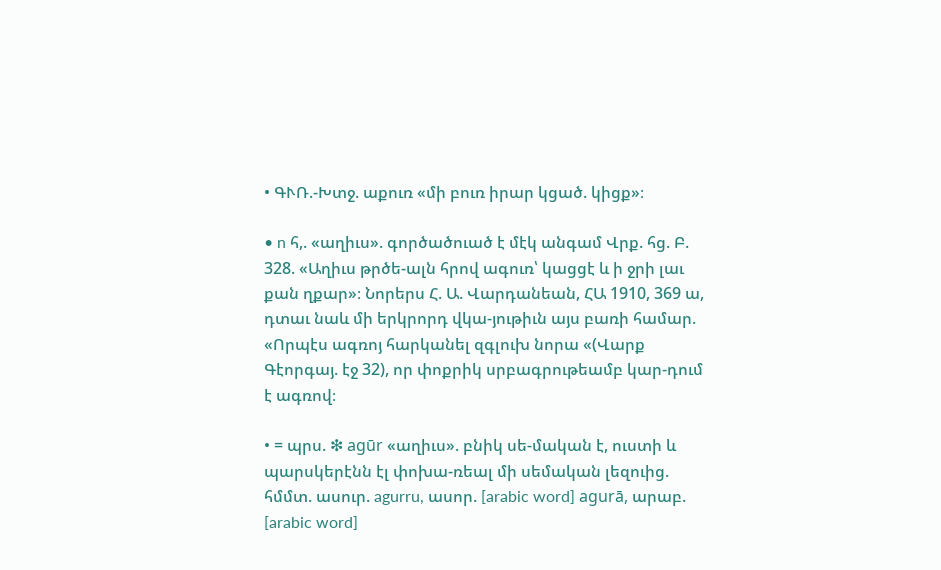• ԳՒՌ.-Խտջ. աքուռ «մի բուռ իրար կցած. կիցք»։

• n հ,. «աղիւս». գործածուած է մէկ անգամ Վրք. հց. Բ. 328. «Աղիւս թրծե-ալն հրով ագուռ՝ կացցէ և ի ջրի լաւ քան ղքար»։ Նորերս Հ. Ա. Վարդանեան, ՀԱ 1910, 369 ա, դտաւ նաև մի երկրորդ վկա-յութիւն այս բառի համար. «Որպէս ագռոյ հարկանել զգլուխ նորա «(Վարք Գէորգայ. էջ 32), որ փոքրիկ սրբագրութեամբ կար-դում է ագռով։

• = պրս. ❇ agūr «աղիւս». բնիկ սե-մական է, ուստի և պարսկերէնն էլ փոխա-ռեալ մի սեմական լեզուից. հմմտ. ասուր. agurru, ասոր. [arabic word] agurā, արաբ. [arabic word]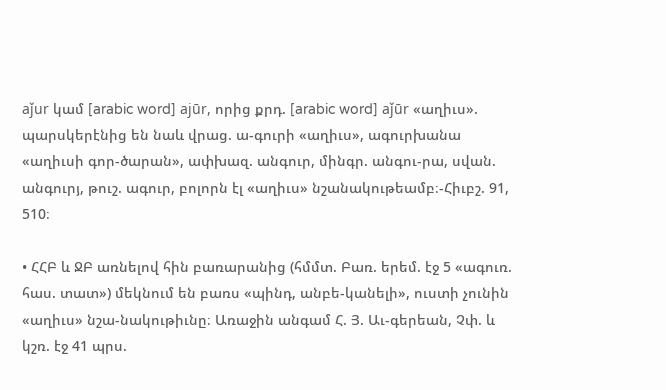aǰur կամ [arabic word] ajūr, որից քրդ. [arabic word] aǰūr «աղիւս». պարսկերէնից են նաև վրաց. ա-գուրի «աղիւս», ագուրխանա «աղիւսի գոր-ծարան», ափխազ. անգուր, մինգր. անգու-րա, սվան. անգուրյ, թուշ. ագուր, բոլորն էլ «աղիւս» նշանակութեամբ։-Հիւբշ. 91, 510։

• ՀՀԲ և ՋԲ առնելով հին բառարանից (հմմտ. Բառ. երեմ. էջ 5 «ագուռ. հաս. տատ») մեկնում են բառս «պինդ, անբե-կանելի», ուստի չունին «աղիւս» նշա-նակութիւնը։ Առաջին անգամ Հ. Յ. Աւ-գերեան, Չփ. և կշռ. էջ 41 պրս.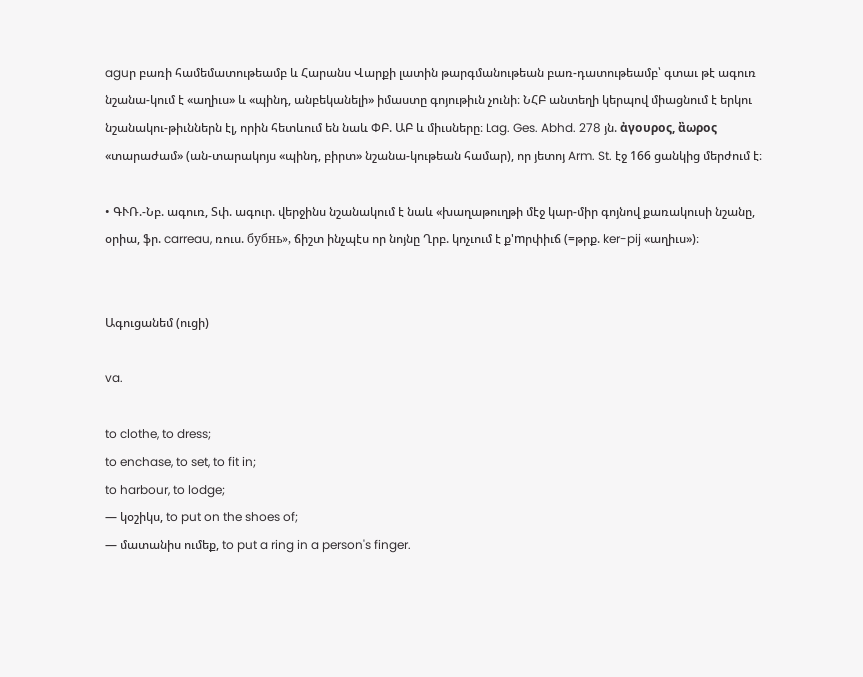aguր բառի համեմատութեամբ և Հարանս Վարքի լատին թարգմանութեան բառ-դատութեամբ՝ գտաւ թէ ագուռ նշանա-կում է «աղիւս» և «պինդ, անբեկանելի» իմաստը գոյութիւն չունի։ ՆՀԲ անտեղի կերպով միացնում է երկու նշանակու-թիւններն էլ, որին հետևում են նաև ՓԲ. ԱԲ և միւսները։ Lag. Ges. Abhd. 278 յն. ἀγουρος, ἂωρος «տարաժամ» (ան-տարակոյս «պինդ, բիրտ» նշանա-կութեան համար), որ յետոյ Arm. St. էջ 166 ցանկից մերժում է։

• ԳՒՌ.-Նբ. ագուռ, Տփ. ագուր. վերջինս նշանակում է նաև «խաղաթուղթի մէջ կար-միր գոյնով քառակուսի նշանը, օրիա, ֆր. carreau, ռուս. бубнь», ճիշտ ինչպէս որ նոյնը Ղրբ. կոչւում է ք'mրփիւճ (=թրք. ker-pij «աղիւս»)։


Ագուցանեմ (ուցի)

va.

to clothe, to dress;
to enchase, to set, to fit in;
to harbour, to lodge;
— կօշիկս, to put on the shoes of;
— մատանիս ումեք, to put a ring in a person's finger.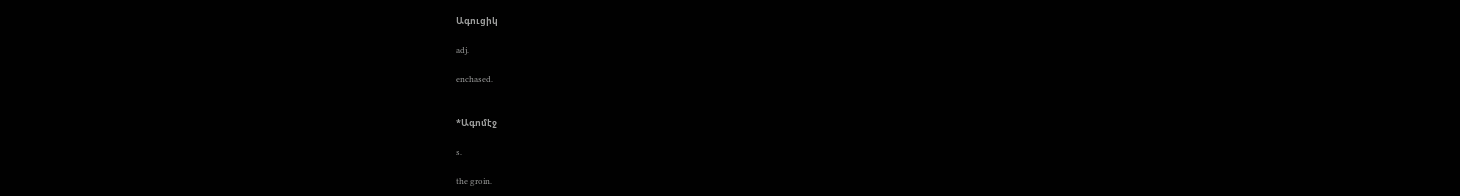Ագուցիկ

adj.

enchased.


*Ագոմէջ

s.

the groin.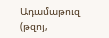Ադամաթուզ (թզոյ,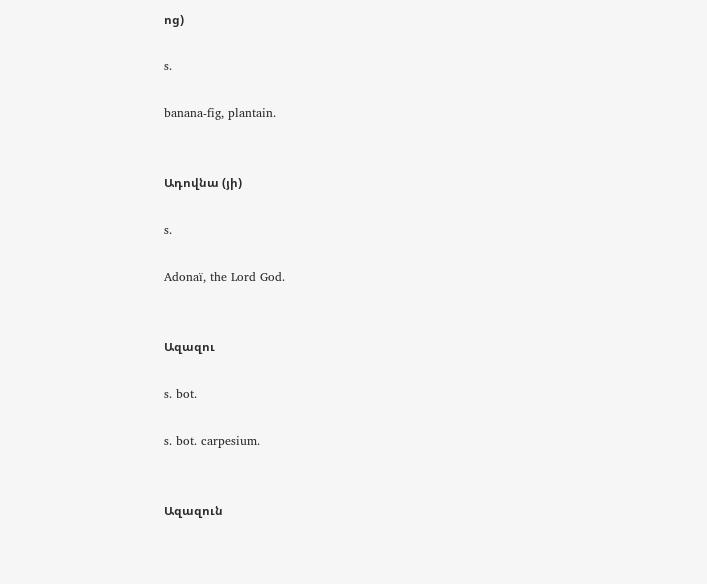ոց)

s.

banana-fig, plantain.


Ադովնա (յի)

s.

Adonaï, the Lord God.


Ազազու

s. bot.

s. bot. carpesium.


Ազազուն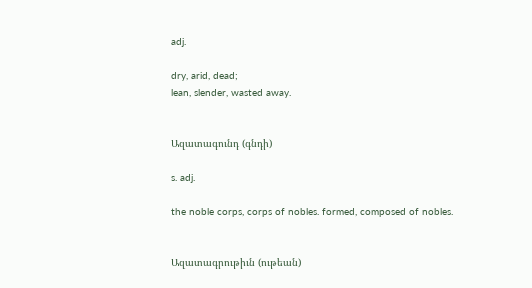adj.

dry, arid, dead;
lean, slender, wasted away.


Ազատագունդ (գնդի)

s. adj.

the noble corps, corps of nobles. formed, composed of nobles.


Ազատագրութիւն (ութեան)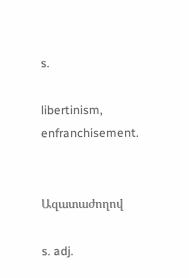s.

libertinism, enfranchisement.


Ազատաժողով

s. adj.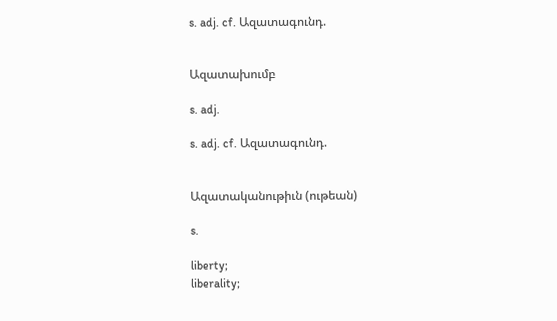s. adj. cf. Ազատագունդ.


Ազատախումբ

s. adj.

s. adj. cf. Ազատագունդ.


Ազատականութիւն (ութեան)

s.

liberty;
liberality;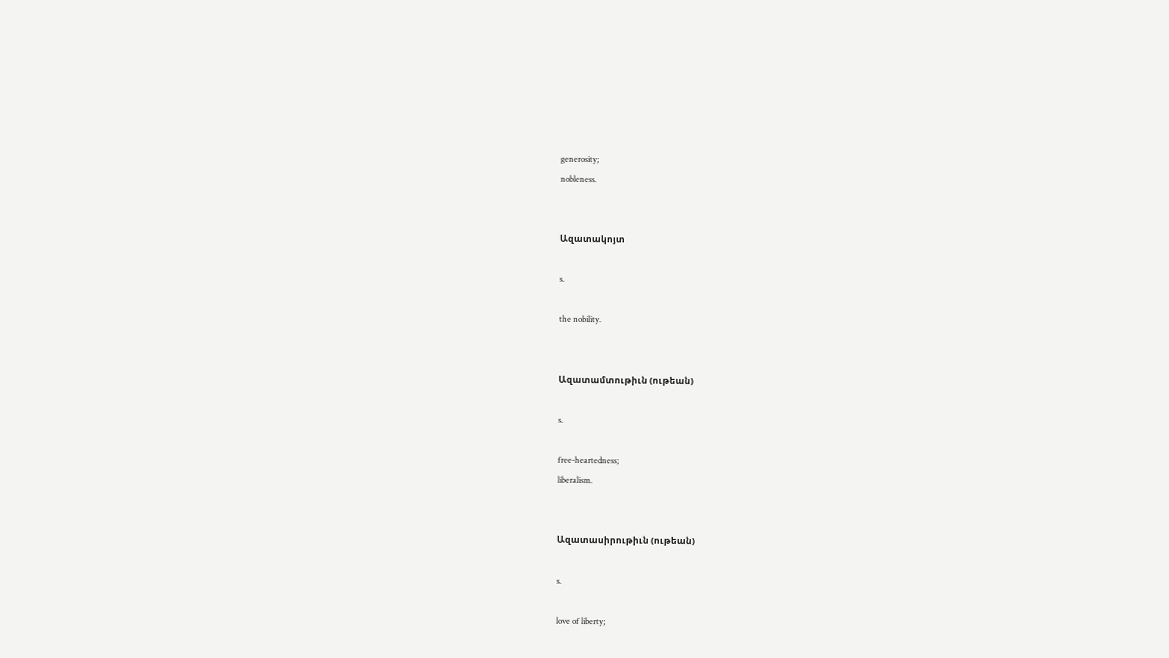generosity;
nobleness.


Ազատակոյտ

s.

the nobility.


Ազատամտութիւն (ութեան)

s.

free-heartedness;
liberalism.


Ազատասիրութիւն (ութեան)

s.

love of liberty;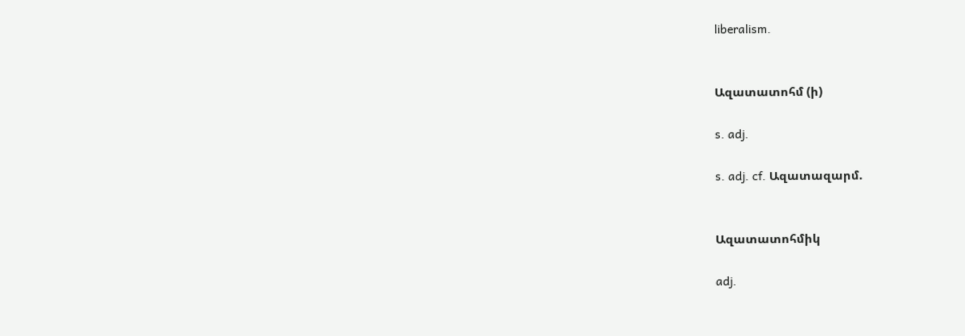liberalism.


Ազատատոհմ (ի)

s. adj.

s. adj. cf. Ազատազարմ.


Ազատատոհմիկ

adj.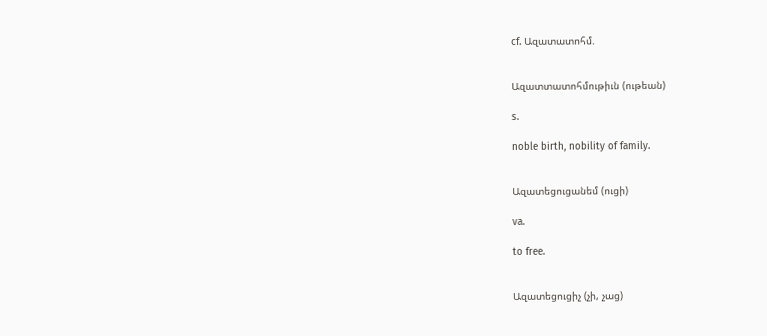cf. Ազատատոհմ.


Ազատտատոհմութիւն (ութեան)

s.

noble birth, nobility of family.


Ազատեցուցանեմ (ուցի)

va.

to free.


Ազատեցուցիչ (չի, չաց)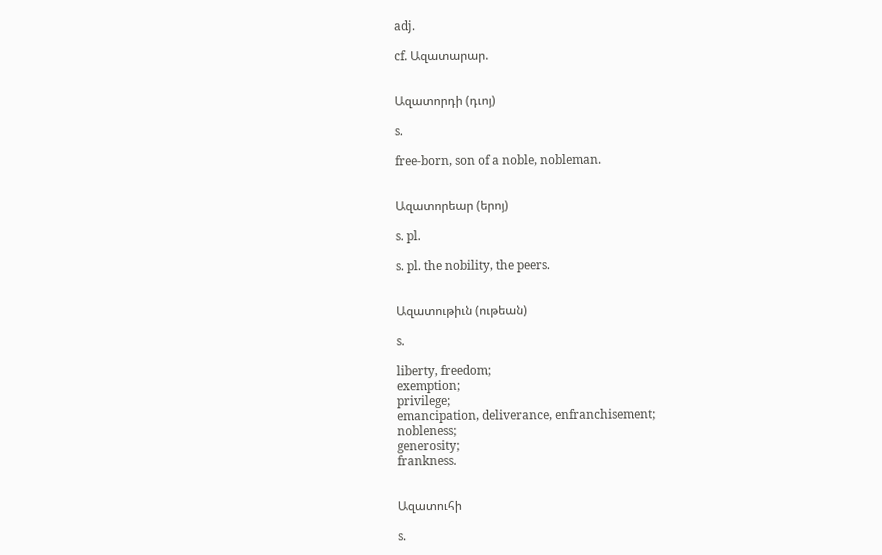adj.

cf. Ազատարար.


Ազատորդի (դւոյ)

s.

free-born, son of a noble, nobleman.


Ազատորեար (երոյ)

s. pl.

s. pl. the nobility, the peers.


Ազատութիւն (ութեան)

s.

liberty, freedom;
exemption;
privilege;
emancipation, deliverance, enfranchisement;
nobleness;
generosity;
frankness.


Ազատուհի

s.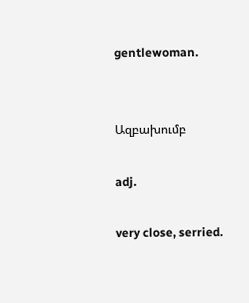gentlewoman.


Ազբախումբ

adj.

very close, serried.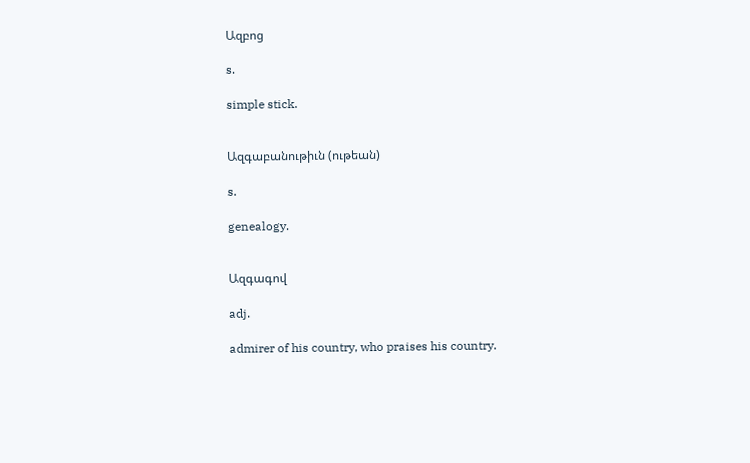Ազբոց

s.

simple stick.


Ազգաբանութիւն (ութեան)

s.

genealogy.


Ազգագով

adj.

admirer of his country, who praises his country.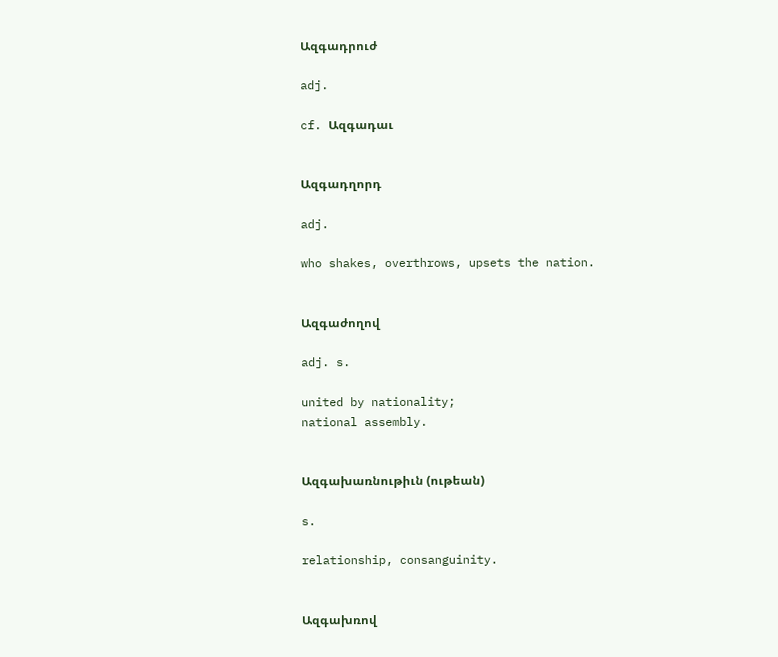Ազգադրուժ

adj.

cf. Ազգադաւ


Ազգադղորդ

adj.

who shakes, overthrows, upsets the nation.


Ազգաժողով

adj. s.

united by nationality;
national assembly.


Ազգախառնութիւն (ութեան)

s.

relationship, consanguinity.


Ազգախռով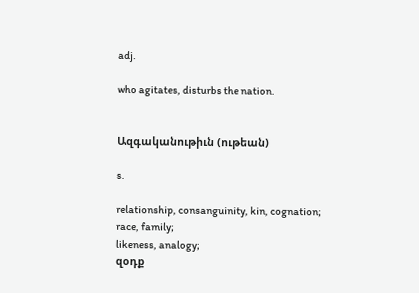adj.

who agitates, disturbs the nation.


Ազգականութիւն (ութեան)

s.

relationship, consanguinity, kin, cognation;
race, family;
likeness, analogy;
զօդք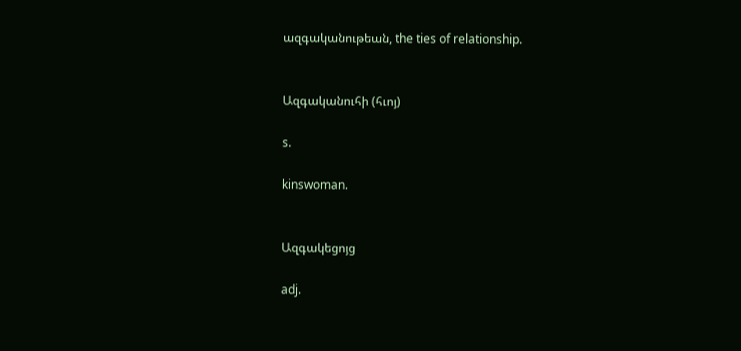ազգականութեան, the ties of relationship.


Ազգականուհի (հւոյ)

s.

kinswoman.


Ազգակեցոյց

adj.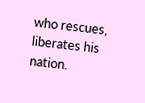who rescues, liberates his nation.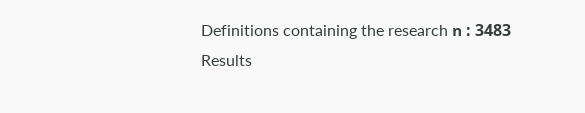Definitions containing the research ո : 3483 Results